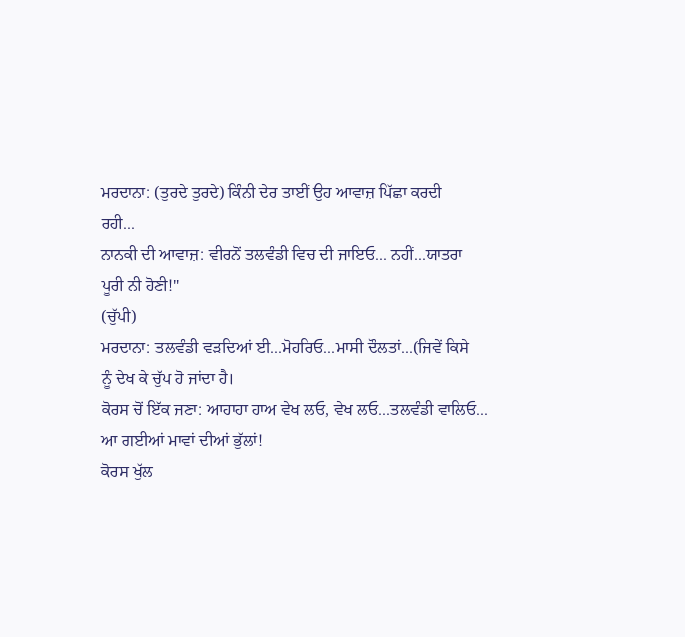ਮਰਦਾਨਾ: (ਤੁਰਦੇ ਤੁਰਦੇ) ਕਿੰਨੀ ਦੇਰ ਤਾਈਂ ਉਹ ਆਵਾਜ਼ ਪਿੱਛਾ ਕਰਦੀ
ਰਹੀ...
ਨਾਨਕੀ ਦੀ ਆਵਾਜ਼: ਵੀਰਨੋਂ ਤਲਵੰਡੀ ਵਿਚ ਦੀ ਜਾਇਓ... ਨਹੀਂ...ਯਾਤਰਾ
ਪੂਰੀ ਨੀ ਹੋਣੀ!"
(ਚੁੱਪੀ)
ਮਰਦਾਨਾ: ਤਲਵੰਡੀ ਵੜਦਿਆਂ ਈ...ਮੋਹਰਿਓ...ਮਾਸੀ ਦੌਲਤਾਂ...(ਜਿਵੇਂ ਕਿਸੇ
ਨੂੰ ਦੇਖ ਕੇ ਚੁੱਪ ਹੋ ਜਾਂਦਾ ਹੈ।
ਕੋਰਸ ਚੋਂ ਇੱਕ ਜਣਾ: ਆਹਾਹਾ ਹਾਅ ਵੇਖ ਲਓ, ਵੇਖ ਲਓ...ਤਲਵੰਡੀ ਵਾਲਿਓ...
ਆ ਗਈਆਂ ਮਾਵਾਂ ਦੀਆਂ ਭੁੱਲਾਂ!
ਕੋਰਸ ਖੁੱਲ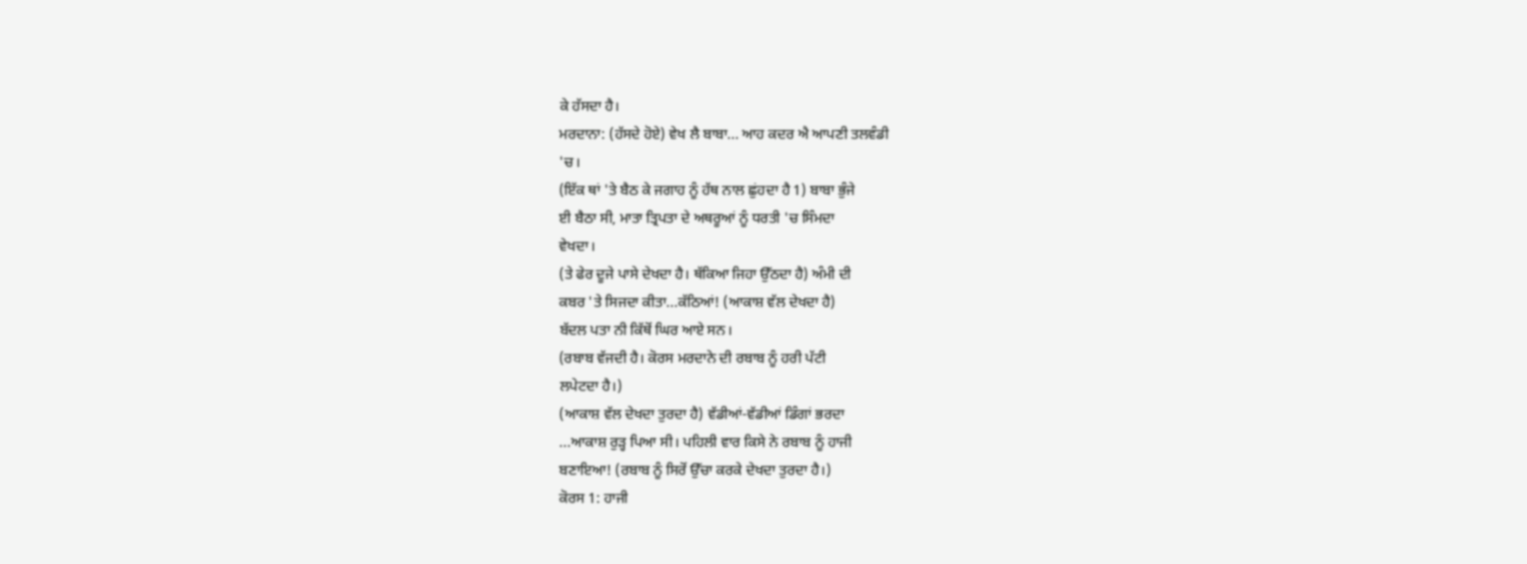ਕੇ ਹੱਸਦਾ ਹੈ।
ਮਰਦਾਨਾ: (ਹੱਸਦੇ ਹੋਏ) ਵੇਖ ਲੈ ਬਾਬਾ... ਆਹ ਕਦਰ ਐ ਆਪਣੀ ਤਲਵੰਡੀ
'ਚ।
(ਇੱਕ ਥਾਂ 'ਤੇ ਬੈਠ ਕੇ ਜਗਾਹ ਨੂੰ ਹੱਥ ਨਾਲ ਛੁਂਹਦਾ ਹੈ 1) ਬਾਬਾ ਭੁੰਜੇ
ਈ ਬੈਠਾ ਸੀ, ਮਾਤਾ ਤ੍ਰਿਪਤਾ ਦੇ ਅਥਰੂਆਂ ਨੂੰ ਧਰਤੀ 'ਚ ਸਿੰਮਦਾ
ਵੇਖਦਾ।
(ਤੇ ਫੇਰ ਦੂਜੇ ਪਾਸੇ ਦੇਖਦਾ ਹੈ। ਥੱਕਿਆ ਜਿਹਾ ਉੱਠਦਾ ਹੈ) ਅੰਮੀ ਦੀ
ਕਬਰ 'ਤੇ ਸਿਜਦਾ ਕੀਤਾ...ਕੱਠਿਆਂ! (ਆਕਾਸ਼ ਵੱਲ ਦੇਖਦਾ ਹੈ)
ਬੱਦਲ ਪਤਾ ਨੀ ਕਿੱਥੋਂ ਘਿਰ ਆਏ ਸਨ।
(ਰਬਾਬ ਵੱਜਦੀ ਹੈ। ਕੋਰਸ ਮਰਦਾਨੇ ਦੀ ਰਬਾਬ ਨੂੰ ਹਰੀ ਪੱਟੀ
ਲਪੇਟਦਾ ਹੈ।)
(ਆਕਾਸ਼ ਵੱਲ ਦੇਖਦਾ ਤੁਰਦਾ ਹੈ) ਵੱਡੀਆਂ-ਵੱਡੀਆਂ ਡਿੰਗਾਂ ਭਰਦਾ
...ਆਕਾਸ਼ ਰੁੜ੍ਹ ਪਿਆ ਸੀ। ਪਹਿਲੀ ਵਾਰ ਕਿਸੇ ਨੇ ਰਬਾਬ ਨੂੰ ਹਾਜੀ
ਬਣਾਇਆ! (ਰਬਾਬ ਨੂੰ ਸਿਰੋਂ ਉੱਚਾ ਕਰਕੇ ਦੇਖਦਾ ਤੁਰਦਾ ਹੈ।)
ਕੋਰਸ 1: ਹਾਜੀ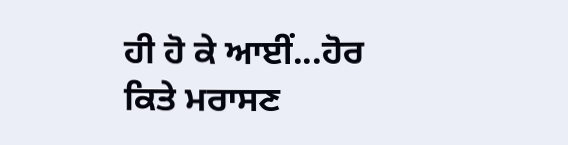ਹੀ ਹੋ ਕੇ ਆਈਂ...ਹੋਰ ਕਿਤੇ ਮਰਾਸਣ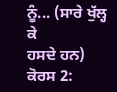ਨੂੰ... (ਸਾਰੇ ਖੁੱਲ੍ਹ ਕੇ
ਹਸਦੇ ਹਨ)
ਕੋਰਸ 2: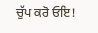ਚੁੱਪ ਕਰੋ ਓਇ!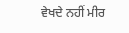ਵੇਖਦੇ ਨਹੀਂ ਮੀਰ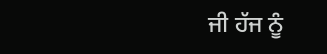ਜੀ ਹੱਜ ਨੂੰ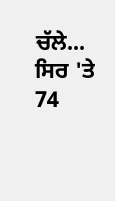ਚੱਲੇ... ਸਿਰ 'ਤੇ
74